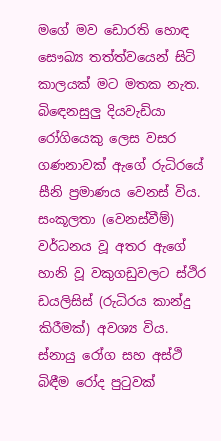මගේ මව ඩොරති හොඳ සෞඛ්‍ය තත්ත්වයෙන් සිටි කාලයක් මට මතක නැත. බිඳෙනසුලු දියවැඩියා රෝගියෙකු ලෙස වසර ගණනාවක් ඇගේ රුධිරයේ සීනි ප්‍රමාණය වෙනස් විය. සංකූලතා (වෙනස්වීම්) වර්ධනය වූ අතර ඇගේ හානි වූ වකුගඩුවලට ස්ථිර ඩයලිසිස් (රුධිරය කාන්දු කිරීමක්) අවශ්‍ය විය. ස්නායු රෝග සහ අස්ථි බිඳීම රෝද පුටුවක්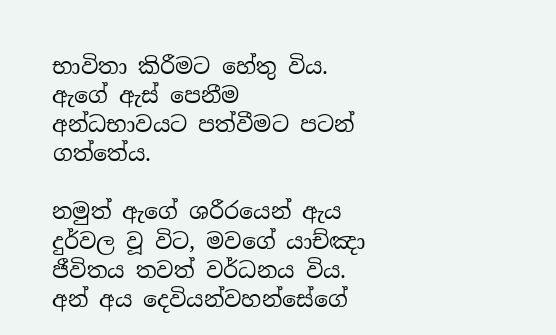භාවිතා කිරීමට හේතු විය. ඇගේ ඇස් පෙනීම අන්ධභාවයට පත්වීමට පටන් ගත්තේය.

නමුත් ඇගේ ශරීරයෙන් ඇය දුර්වල වූ විට, මවගේ යාච්ඤා ජීවිතය තවත් වර්ධනය විය. අන් අය දෙවියන්වහන්සේගේ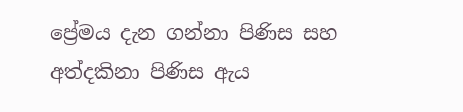ප්‍රේමය දැන ගන්නා පිණිස සහ අත්දකිනා පිණිස ඇය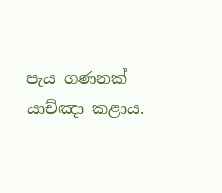පැය ගණනක් යාච්ඤා කළාය.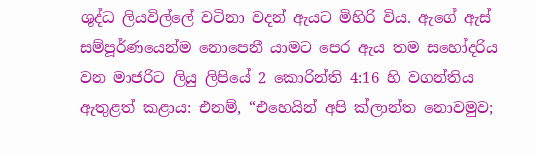ශුද්ධ ලියවිල්ලේ වටිනා වදන් ඇයට මිහිරි විය. ඇගේ ඇස් සම්පූර්ණයෙන්ම නොපෙනී යාමට පෙර ඇය තම සහෝදරිය වන මාජරිට ලියු ලිපියේ 2 කොරින්ති 4:16 හි වගන්තිය ඇතුළත් කළාය: එනම්, “එහෙයින් අපි ක්ලාන්ත නොවමුව;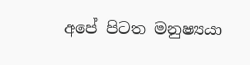අපේ පිටත මනුෂ්‍යයා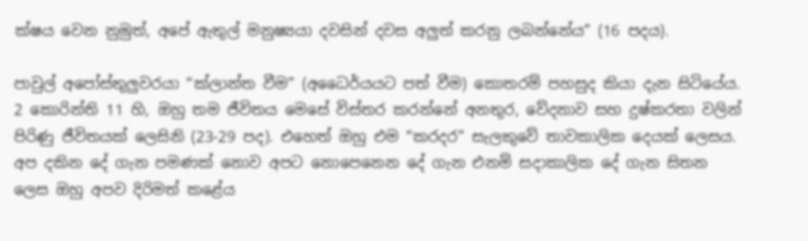ක්ෂය වෙන නුමුත්, අපේ ඇතුල් මනුෂ්‍යයා දවසින් දවස අලුත් කරනු ලබන්නේය” (16 පදය).

පාවුල් අපෝස්තුලුවරයා “ක්ලාන්ත වීම” (අධෛර්යයට පත් වීම) කොතරම් පහසුද කියා දැන සිටියේය. 2 කොරින්ති 11 හි, ඔහු තම ජීවිතය මෙසේ විස්තර කරන්නේ අනතුර, වේදනාව සහ දුෂ්කරතා වලින් පිරිණු ජීවිතයක් ලෙසිනි (23-29 පද). එහෙත් ඔහු එම “කරදර” සැලකුවේ තාවකාලික දෙයක් ලෙසය. අප දකින දේ ගැන පමණක් නොව අපට නොපෙනෙන දේ ගැන එනම් සදාකාලික දේ ගැන සිතන ලෙස ඔහු අපව දිරිමත් කළේය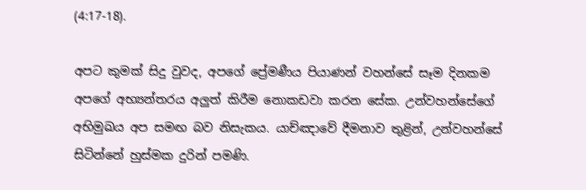(4:17-18).

අපට කුමක් සිදු වුවද, අපගේ ප්‍රේමණීය පියාණන් වහන්සේ සෑම දිනකම අපගේ අභ්‍යන්තරය අලුත් කිරීම නොකඩවා කරන සේක. උන්වහන්සේගේ අභිමුඛය අප සමඟ බව නිසැකය. යාච්ඤාවේ දීමනාව තුළින්, උන්වහන්සේ සිටින්නේ හුස්මක දුරින් පමණි.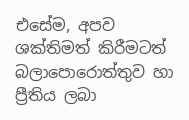එසේම, අපව ශක්තිමත් කිරීමටත් බලාපොරොත්තුව හා ප්‍රීතිය ලබා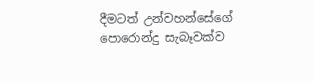දීමටත් උන්වහන්සේගේ පොරොන්දු සැබෑවක්ව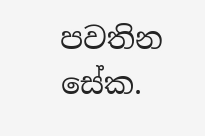පවතින සේක.